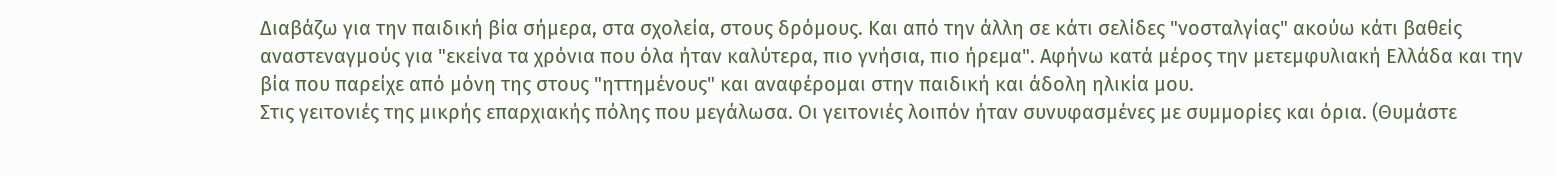Διαβάζω για την παιδική βία σήμερα, στα σχολεία, στους δρόμους. Και από την άλλη σε κάτι σελίδες "νοσταλγίας" ακούω κάτι βαθείς αναστεναγμούς για "εκείνα τα χρόνια που όλα ήταν καλύτερα, πιο γνήσια, πιο ήρεμα". Αφήνω κατά μέρος την μετεμφυλιακή Ελλάδα και την βία που παρείχε από μόνη της στους "ηττημένους" και αναφέρομαι στην παιδική και άδολη ηλικία μου.
Στις γειτονιές της μικρής επαρχιακής πόλης που μεγάλωσα. Οι γειτονιές λοιπόν ήταν συνυφασμένες με συμμορίες και όρια. (Θυμάστε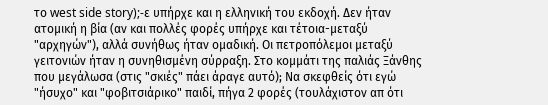το west side story);-ε υπήρχε και η ελληνική του εκδοχή. Δεν ήταν ατομική η βία (αν και πολλές φορές υπήρχε και τέτοια-μεταξύ "αρχηγών"), αλλά συνήθως ήταν ομαδική. Οι πετροπόλεμοι μεταξύ γειτονιών ήταν η συνηθισμένη σύρραξη. Στο κομμάτι της παλιάς Ξάνθης που μεγάλωσα (στις "σκιές" πάει άραγε αυτό); Να σκεφθείς ότι εγώ "ήσυχο" και "φοβιτσιάρικο" παιδί, πήγα 2 φορές (τουλάχιστον απ ότι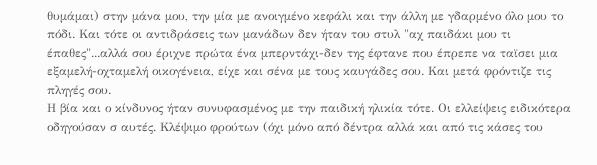θυμάμαι) στην μάνα μου, την μία με ανοιγμένο κεφάλι και την άλλη με γδαρμένο όλο μου το πόδι. Και τότε οι αντιδράσεις των μανάδων δεν ήταν του στυλ "αχ παιδάκι μου τι έπαθες"...αλλά σου έριχνε πρώτα ένα μπερντάχι-δεν της έφτανε που έπρεπε να ταϊσει μια εξαμελή-οχταμελή οικογένεια, είχε και σένα με τους καυγάδες σου. Και μετά φρόντιζε τις πληγές σου.
Η βία και ο κίνδυνος ήταν συνυφασμένος με την παιδική ηλικία τότε. Οι ελλείψεις ειδικότερα οδηγούσαν σ αυτές. Κλέψιμο φρούτων (όχι μόνο από δέντρα αλλά και από τις κάσες του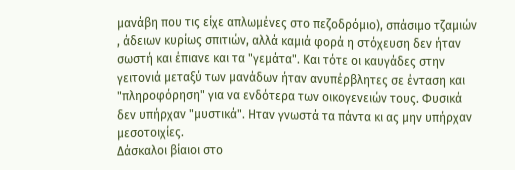μανάβη που τις είχε απλωμένες στο πεζοδρόμιο), σπάσιμο τζαμιών , άδειων κυρίως σπιτιών, αλλά καμιά φορά η στόχευση δεν ήταν σωστή και έπιανε και τα "γεμάτα". Και τότε οι καυγάδες στην γειτονιά μεταξύ των μανάδων ήταν ανυπέρβλητες σε ένταση και "πληροφόρηση" για να ενδότερα των οικογενειών τους. Φυσικά δεν υπήρχαν "μυστικά". Ηταν γνωστά τα πάντα κι ας μην υπήρχαν μεσοτοιχίες.
Δάσκαλοι βίαιοι στο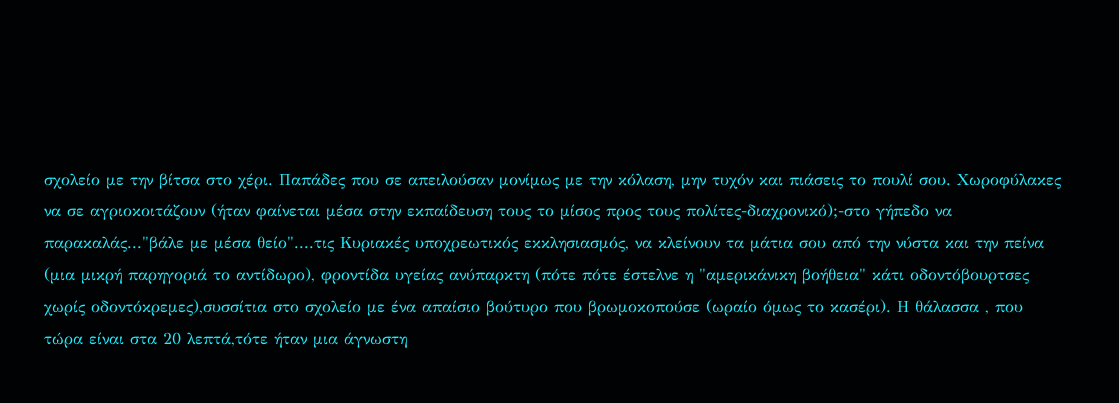σχολείο με την βίτσα στο χέρι. Παπάδες που σε απειλούσαν μονίμως με την κόλαση, μην τυχόν και πιάσεις το πουλί σου. Χωροφύλακες να σε αγριοκοιτάζουν (ήταν φαίνεται μέσα στην εκπαίδευση τους το μίσος προς τους πολίτες-διαχρονικό);-στο γήπεδο να παρακαλάς..."βάλε με μέσα θείο"....τις Κυριακές υποχρεωτικός εκκλησιασμός, να κλείνουν τα μάτια σου από την νύστα και την πείνα (μια μικρή παρηγοριά το αντίδωρο), φροντίδα υγείας ανύπαρκτη (πότε πότε έστελνε η "αμερικάνικη βοήθεια" κάτι οδοντόβουρτσες χωρίς οδοντόκρεμες),συσσίτια στο σχολείο με ένα απαίσιο βούτυρο που βρωμοκοπούσε (ωραίο όμως το κασέρι). Η θάλασσα , που τώρα είναι στα 20 λεπτά,τότε ήταν μια άγνωστη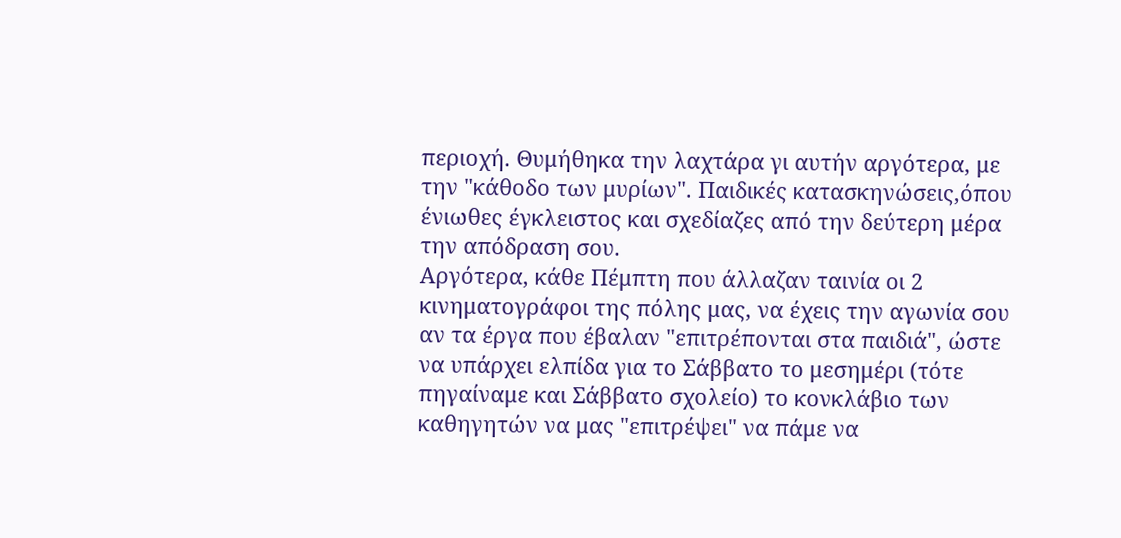περιοχή. Θυμήθηκα την λαχτάρα γι αυτήν αργότερα, με την "κάθοδο των μυρίων". Παιδικές κατασκηνώσεις,όπου ένιωθες έγκλειστος και σχεδίαζες από την δεύτερη μέρα την απόδραση σου.
Αργότερα, κάθε Πέμπτη που άλλαζαν ταινία οι 2 κινηματογράφοι της πόλης μας, να έχεις την αγωνία σου αν τα έργα που έβαλαν "επιτρέπονται στα παιδιά", ώστε να υπάρχει ελπίδα για το Σάββατο το μεσημέρι (τότε πηγαίναμε και Σάββατο σχολείο) το κονκλάβιο των καθηγητών να μας "επιτρέψει" να πάμε να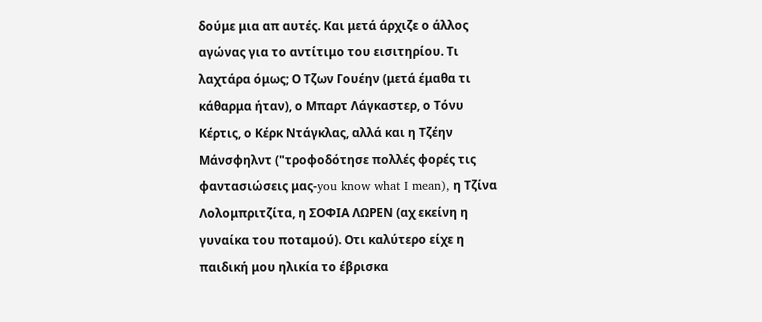δούμε μια απ αυτές. Και μετά άρχιζε ο άλλος αγώνας για το αντίτιμο του εισιτηρίου. Τι λαχτάρα όμως; Ο Τζων Γουέην (μετά έμαθα τι κάθαρμα ήταν), ο Μπαρτ Λάγκαστερ, ο Τόνυ Κέρτις, ο Κέρκ Ντάγκλας, αλλά και η Τζέην Μάνσφηλντ ("τροφοδότησε πολλές φορές τις φαντασιώσεις μας-you know what I mean), η Τζίνα Λολομπριτζίτα, η ΣΟΦΙΑ ΛΩΡΕΝ (αχ εκείνη η γυναίκα του ποταμού). Οτι καλύτερο είχε η παιδική μου ηλικία το έβρισκα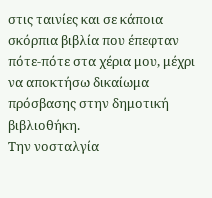στις ταινίες και σε κάποια σκόρπια βιβλία που έπεφταν πότε-πότε στα χέρια μου, μέχρι να αποκτήσω δικαίωμα πρόσβασης στην δημοτική βιβλιοθήκη.
Την νοσταλγία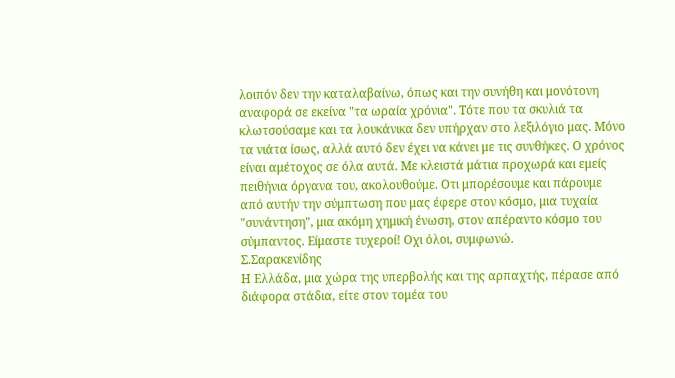λοιπόν δεν την καταλαβαίνω, όπως και την συνήθη και μονότονη αναφορά σε εκείνα "τα ωραία χρόνια". Τότε που τα σκυλιά τα κλωτσούσαμε και τα λουκάνικα δεν υπήρχαν στο λεξιλόγιο μας. Μόνο τα νιάτα ίσως, αλλά αυτό δεν έχει να κάνει με τις συνθήκες. Ο χρόνος είναι αμέτοχος σε όλα αυτά. Με κλειστά μάτια προχωρά και εμείς πειθήνια όργανα του, ακολουθούμε. Οτι μπορέσουμε και πάρουμε από αυτήν την σύμπτωση που μας έφερε στον κόσμο, μια τυχαία "συνάντηση", μια ακόμη χημική ένωση, στον απέραντο κόσμο του σύμπαντος. Είμαστε τυχεροί! Οχι όλοι, συμφωνώ.
Σ.Σαρακενίδης
Η Ελλάδα, μια χώρα της υπερβολής και της αρπαχτής, πέρασε από διάφορα στάδια, είτε στον τομέα του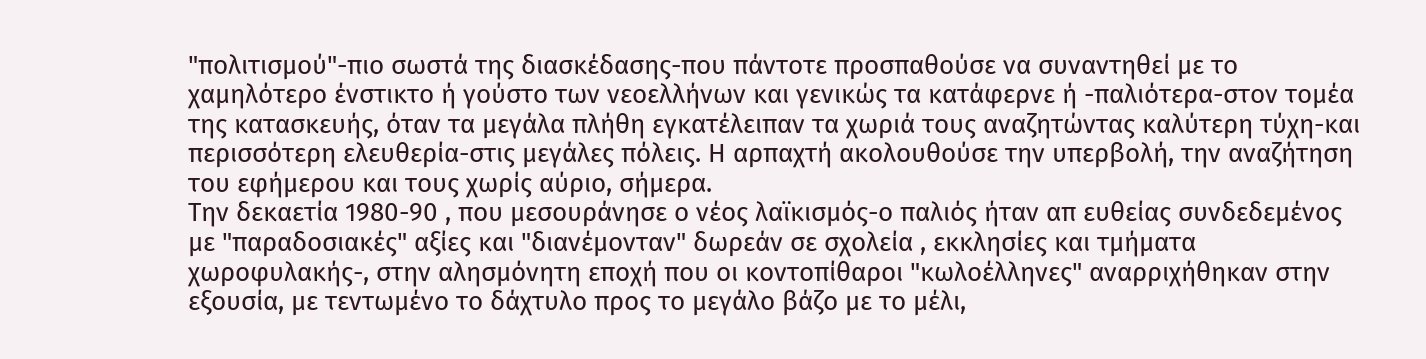"πολιτισμού"-πιο σωστά της διασκέδασης-που πάντοτε προσπαθούσε να συναντηθεί με το χαμηλότερο ένστικτο ή γούστο των νεοελλήνων και γενικώς τα κατάφερνε ή -παλιότερα-στον τομέα της κατασκευής, όταν τα μεγάλα πλήθη εγκατέλειπαν τα χωριά τους αναζητώντας καλύτερη τύχη-και περισσότερη ελευθερία-στις μεγάλες πόλεις. Η αρπαχτή ακολουθούσε την υπερβολή, την αναζήτηση του εφήμερου και τους χωρίς αύριο, σήμερα.
Την δεκαετία 1980-90 , που μεσουράνησε ο νέος λαϊκισμός-ο παλιός ήταν απ ευθείας συνδεδεμένος με "παραδοσιακές" αξίες και "διανέμονταν" δωρεάν σε σχολεία , εκκλησίες και τμήματα χωροφυλακής-, στην αλησμόνητη εποχή που οι κοντοπίθαροι "κωλοέλληνες" αναρριχήθηκαν στην εξουσία, με τεντωμένο το δάχτυλο προς το μεγάλο βάζο με το μέλι,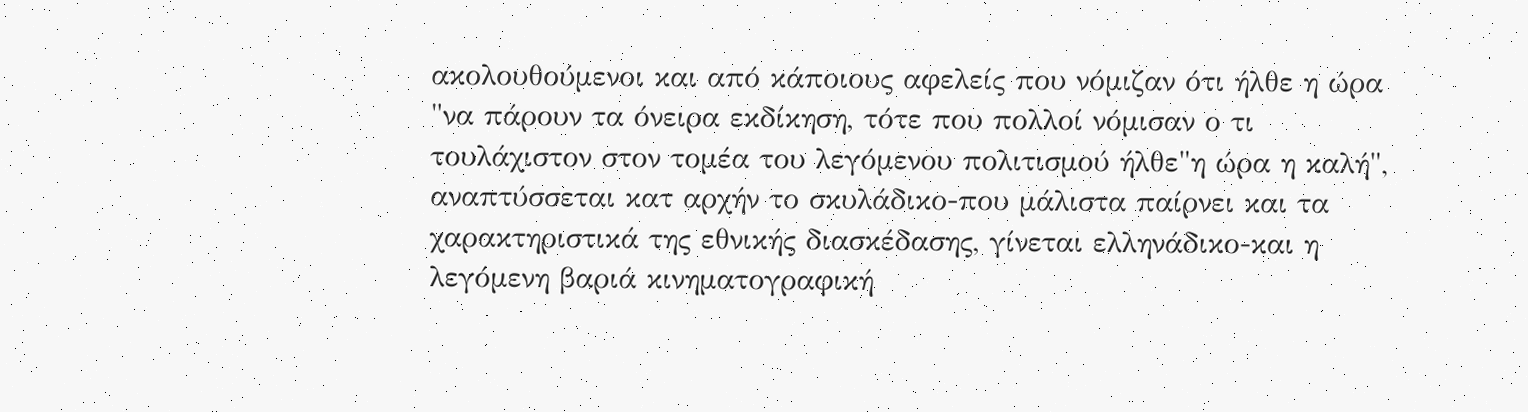ακολουθούμενοι και από κάποιους αφελείς που νόμιζαν ότι ήλθε η ώρα "να πάρουν τα όνειρα εκδίκηση, τότε που πολλοί νόμισαν ο τι τουλάχιστον στον τομέα του λεγόμενου πολιτισμού ήλθε"η ώρα η καλή", αναπτύσσεται κατ αρχήν το σκυλάδικο-που μάλιστα παίρνει και τα χαρακτηριστικά της εθνικής διασκέδασης, γίνεται ελληνάδικο-και η λεγόμενη βαριά κινηματογραφική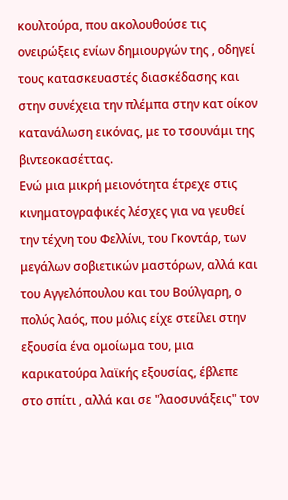κουλτούρα, που ακολουθούσε τις ονειρώξεις ενίων δημιουργών της , οδηγεί τους κατασκευαστές διασκέδασης και στην συνέχεια την πλέμπα στην κατ οίκον κατανάλωση εικόνας, με το τσουνάμι της βιντεοκασέττας.
Ενώ μια μικρή μειονότητα έτρεχε στις κινηματογραφικές λέσχες για να γευθεί την τέχνη του Φελλίνι, του Γκοντάρ, των μεγάλων σοβιετικών μαστόρων, αλλά και του Αγγελόπουλου και του Βούλγαρη, ο πολύς λαός, που μόλις είχε στείλει στην εξουσία ένα ομοίωμα του, μια καρικατούρα λαϊκής εξουσίας, έβλεπε στο σπίτι , αλλά και σε "λαοσυνάξεις" τον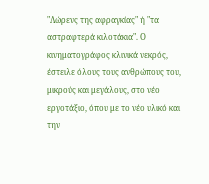"Λώρενς της αφραγκίας" ή "τα αστραφτερά κιλοτάκια". Ο κινηματογράφος κλινικά νεκρός, έστειλε όλους τους ανθρώπους του, μικρούς και μεγάλους, στο νέο εργοτάξιο, όπου με το νέο υλικό και την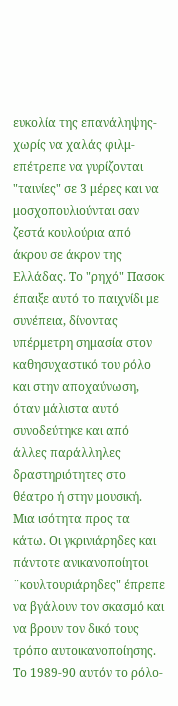ευκολία της επανάληψης-χωρίς να χαλάς φιλμ-επέτρεπε να γυρίζονται "ταινίες" σε 3 μέρες και να μοσχοπουλιούνται σαν ζεστά κουλούρια από άκρου σε άκρον της Ελλάδας. Το "ρηχό" Πασοκ έπαιξε αυτό το παιχνίδι με συνέπεια, δίνοντας υπέρμετρη σημασία στον καθησυχαστικό του ρόλο και στην αποχαύνωση, όταν μάλιστα αυτό συνοδεύτηκε και από άλλες παράλληλες δραστηριότητες στο θέατρο ή στην μουσική. Μια ισότητα προς τα κάτω. Οι γκρινιάρηδες και πάντοτε ανικανοποίητοι ¨κουλτουριάρηδες" έπρεπε να βγάλουν τον σκασμό και να βρουν τον δικό τους τρόπο αυτοικανοποίησης.
Το 1989-90 αυτόν το ρόλο-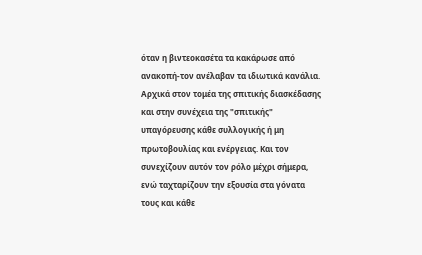όταν η βιντεοκασέτα τα κακάρωσε από ανακοπή-τον ανέλαβαν τα ιδιωτικά κανάλια. Αρχικά στον τομέα της σπιτικής διασκέδασης και στην συνέχεια της "σπιτικής" υπαγόρευσης κάθε συλλογικής ή μη πρωτοβουλίας και ενέργειας. Και τον συνεχίζουν αυτόν τον ρόλο μέχρι σήμερα, ενώ ταχταρίζουν την εξουσία στα γόνατα τους και κάθε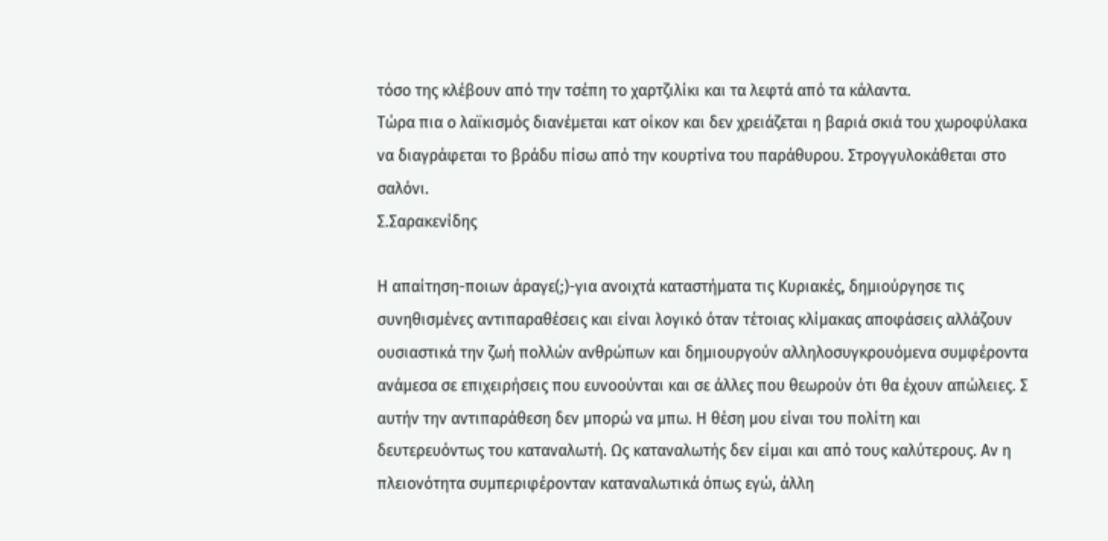τόσο της κλέβουν από την τσέπη το χαρτζιλίκι και τα λεφτά από τα κάλαντα.
Τώρα πια ο λαϊκισμός διανέμεται κατ οίκον και δεν χρειάζεται η βαριά σκιά του χωροφύλακα να διαγράφεται το βράδυ πίσω από την κουρτίνα του παράθυρου. Στρογγυλοκάθεται στο σαλόνι.
Σ.Σαρακενίδης

Η απαίτηση-ποιων άραγε(;)-για ανοιχτά καταστήματα τις Κυριακές, δημιούργησε τις συνηθισμένες αντιπαραθέσεις και είναι λογικό όταν τέτοιας κλίμακας αποφάσεις αλλάζουν ουσιαστικά την ζωή πολλών ανθρώπων και δημιουργούν αλληλοσυγκρουόμενα συμφέροντα ανάμεσα σε επιχειρήσεις που ευνοούνται και σε άλλες που θεωρούν ότι θα έχουν απώλειες. Σ αυτήν την αντιπαράθεση δεν μπορώ να μπω. Η θέση μου είναι του πολίτη και δευτερευόντως του καταναλωτή. Ως καταναλωτής δεν είμαι και από τους καλύτερους. Αν η πλειονότητα συμπεριφέρονταν καταναλωτικά όπως εγώ, άλλη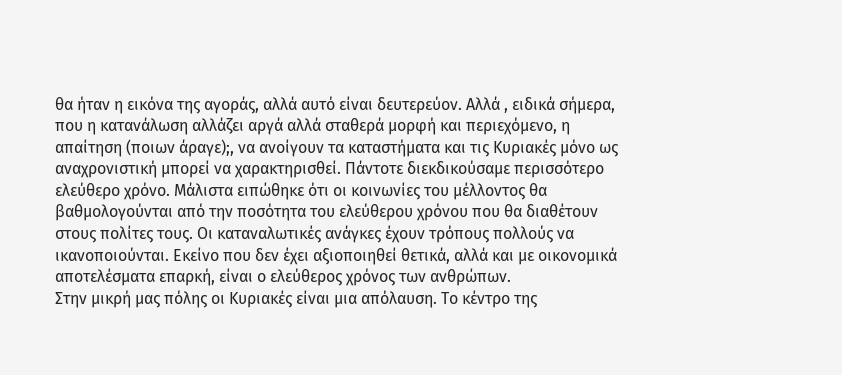θα ήταν η εικόνα της αγοράς, αλλά αυτό είναι δευτερεύον. Αλλά , ειδικά σήμερα, που η κατανάλωση αλλάζει αργά αλλά σταθερά μορφή και περιεχόμενο, η απαίτηση (ποιων άραγε);, να ανοίγουν τα καταστήματα και τις Κυριακές μόνο ως αναχρονιστική μπορεί να χαρακτηρισθεί. Πάντοτε διεκδικούσαμε περισσότερο ελεύθερο χρόνο. Μάλιστα ειπώθηκε ότι οι κοινωνίες του μέλλοντος θα βαθμολογούνται από την ποσότητα του ελεύθερου χρόνου που θα διαθέτουν στους πολίτες τους. Οι καταναλωτικές ανάγκες έχουν τρόπους πολλούς να ικανοποιούνται. Εκείνο που δεν έχει αξιοποιηθεί θετικά, αλλά και με οικονομικά αποτελέσματα επαρκή, είναι ο ελεύθερος χρόνος των ανθρώπων.
Στην μικρή μας πόλης οι Κυριακές είναι μια απόλαυση. Το κέντρο της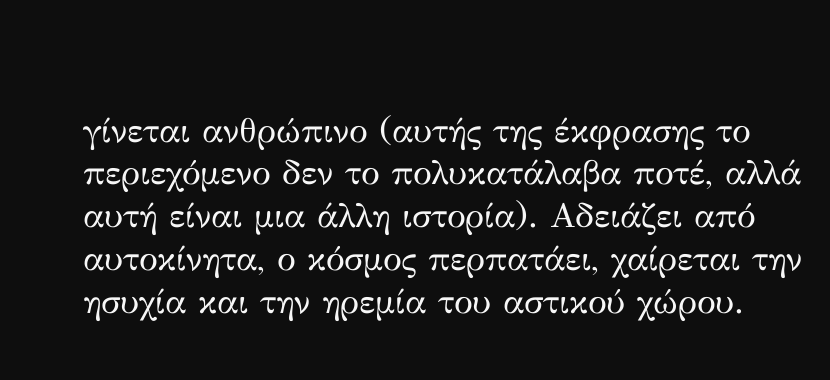γίνεται ανθρώπινο (αυτής της έκφρασης το περιεχόμενο δεν το πολυκατάλαβα ποτέ, αλλά αυτή είναι μια άλλη ιστορία). Αδειάζει από αυτοκίνητα, ο κόσμος περπατάει, χαίρεται την ησυχία και την ηρεμία του αστικού χώρου.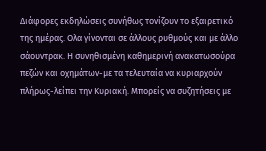Διάφορες εκδηλώσεις συνήθως τονίζουν το εξαιρετικό της ημέρας. Ολα γίνονται σε άλλους ρυθμούς και με άλλο σάουντρακ. Η συνηθισμένη καθημερινή ανακατωσούρα πεζών και οχημάτων-με τα τελευταία να κυριαρχούν πλήρως-λείπει την Κυριακή. Μπορείς να συζητήσεις με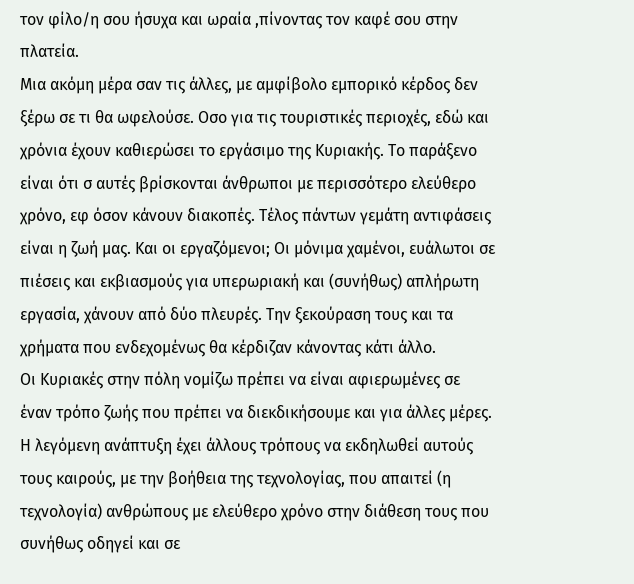τον φίλο/η σου ήσυχα και ωραία ,πίνοντας τον καφέ σου στην πλατεία.
Μια ακόμη μέρα σαν τις άλλες, με αμφίβολο εμπορικό κέρδος δεν ξέρω σε τι θα ωφελούσε. Οσο για τις τουριστικές περιοχές, εδώ και χρόνια έχουν καθιερώσει το εργάσιμο της Κυριακής. Το παράξενο είναι ότι σ αυτές βρίσκονται άνθρωποι με περισσότερο ελεύθερο χρόνο, εφ όσον κάνουν διακοπές. Τέλος πάντων γεμάτη αντιφάσεις είναι η ζωή μας. Και οι εργαζόμενοι; Οι μόνιμα χαμένοι, ευάλωτοι σε πιέσεις και εκβιασμούς για υπερωριακή και (συνήθως) απλήρωτη εργασία, χάνουν από δύο πλευρές. Την ξεκούραση τους και τα χρήματα που ενδεχομένως θα κέρδιζαν κάνοντας κάτι άλλο.
Οι Κυριακές στην πόλη νομίζω πρέπει να είναι αφιερωμένες σε έναν τρόπο ζωής που πρέπει να διεκδικήσουμε και για άλλες μέρες. Η λεγόμενη ανάπτυξη έχει άλλους τρόπους να εκδηλωθεί αυτούς τους καιρούς, με την βοήθεια της τεχνολογίας, που απαιτεί (η τεχνολογία) ανθρώπους με ελεύθερο χρόνο στην διάθεση τους που συνήθως οδηγεί και σε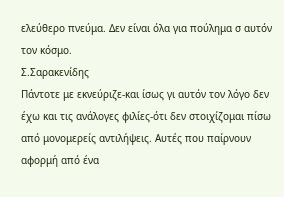ελεύθερο πνεύμα. Δεν είναι όλα για πούλημα σ αυτόν τον κόσμο.
Σ.Σαρακενίδης
Πάντοτε με εκνεύριζε-και ίσως γι αυτόν τον λόγο δεν έχω και τις ανάλογες φιλίες-ότι δεν στοιχίζομαι πίσω από μονομερείς αντιλήψεις. Αυτές που παίρνουν αφορμή από ένα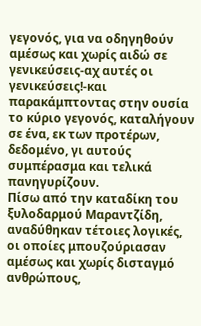γεγονός, για να οδηγηθούν αμέσως και χωρίς αιδώ σε γενικεύσεις-αχ αυτές οι γενικεύσεις!-και παρακάμπτοντας στην ουσία το κύριο γεγονός, καταλήγουν σε ένα, εκ των προτέρων, δεδομένο, γι αυτούς συμπέρασμα και τελικά πανηγυρίζουν.
Πίσω από την καταδίκη του ξυλοδαρμού Μαραντζίδη, αναδύθηκαν τέτοιες λογικές, οι οποίες μπουζούριασαν αμέσως και χωρίς δισταγμό ανθρώπους,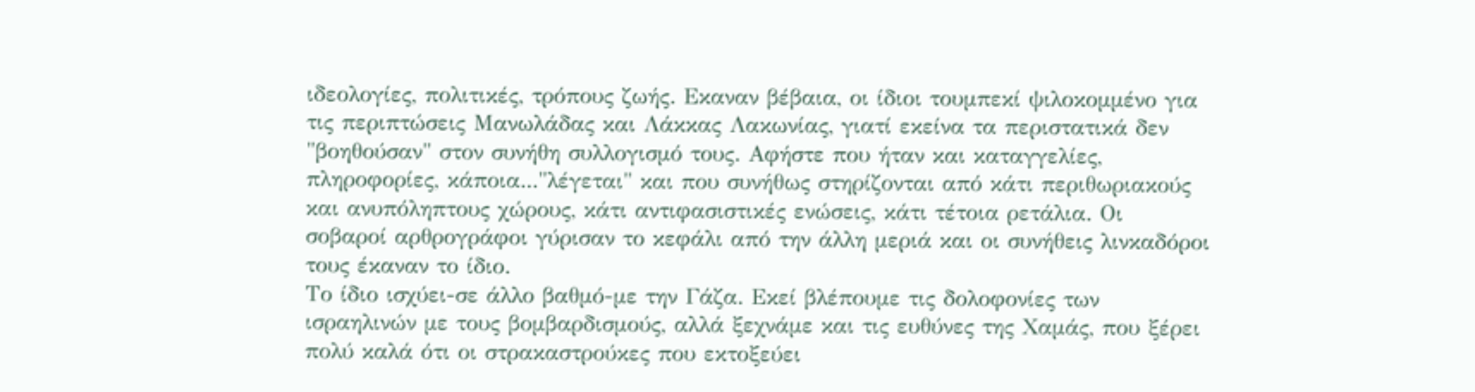ιδεολογίες, πολιτικές, τρόπους ζωής. Εκαναν βέβαια, οι ίδιοι τουμπεκί ψιλοκομμένο για τις περιπτώσεις Μανωλάδας και Λάκκας Λακωνίας, γιατί εκείνα τα περιστατικά δεν "βοηθούσαν" στον συνήθη συλλογισμό τους. Αφήστε που ήταν και καταγγελίες, πληροφορίες, κάποια..."λέγεται" και που συνήθως στηρίζονται από κάτι περιθωριακούς και ανυπόληπτους χώρους, κάτι αντιφασιστικές ενώσεις, κάτι τέτοια ρετάλια. Οι σοβαροί αρθρογράφοι γύρισαν το κεφάλι από την άλλη μεριά και οι συνήθεις λινκαδόροι τους έκαναν το ίδιο.
Το ίδιο ισχύει-σε άλλο βαθμό-με την Γάζα. Εκεί βλέπουμε τις δολοφονίες των ισραηλινών με τους βομβαρδισμούς, αλλά ξεχνάμε και τις ευθύνες της Χαμάς, που ξέρει πολύ καλά ότι οι στρακαστρούκες που εκτοξεύει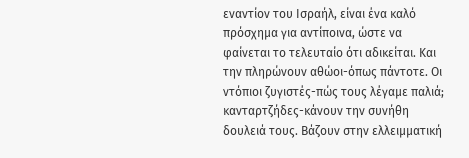εναντίον του Ισραήλ, είναι ένα καλό πρόσχημα για αντίποινα, ώστε να φαίνεται το τελευταίο ότι αδικείται. Και την πληρώνουν αθώοι-όπως πάντοτε. Οι ντόπιοι ζυγιστές-πώς τους λέγαμε παλιά; κανταρτζήδες-κάνουν την συνήθη δουλειά τους. Βάζουν στην ελλειμματική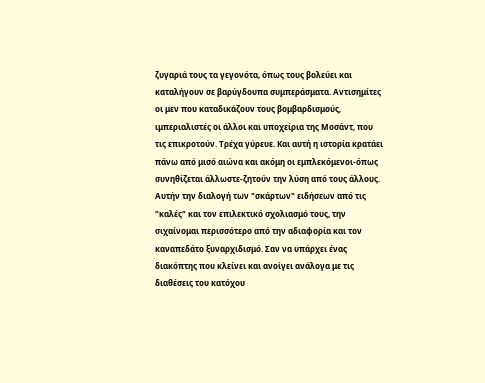ζυγαριά τους τα γεγονότα, όπως τους βολεύει και καταλήγουν σε βαρύγδουπα συμπεράσματα. Αντισημίτες οι μεν που καταδικάζουν τους βομβαρδισμούς, ιμπεριαλιστές οι άλλοι και υποχείρια της Μοσάντ, που τις επικροτούν. Τρέχα γύρευε. Και αυτή η ιστορία κρατάει πάνω από μισό αιώνα και ακόμη οι εμπλεκόμενοι-όπως συνηθίζεται άλλωστε-ζητούν την λύση από τους άλλους.
Αυτήν την διαλογή των "σκάρτων" ειδήσεων από τις "καλές" και τον επιλεκτικό σχολιασμό τους, την σιχαίνομαι περισσότερο από την αδιαφορία και τον καναπεδάτο ξυναρχιδισμό. Σαν να υπάρχει ένας διακόπτης που κλείνει και ανοίγει ανάλογα με τις διαθέσεις του κατόχου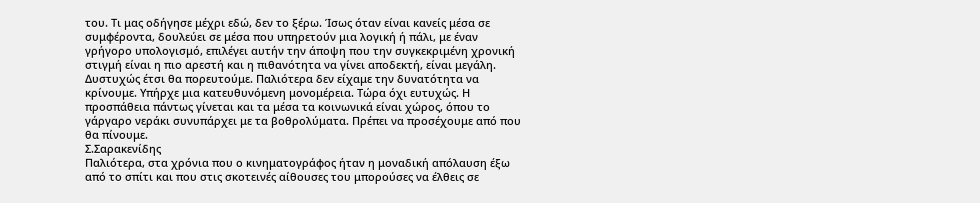του. Τι μας οδήγησε μέχρι εδώ, δεν το ξέρω. Ίσως όταν είναι κανείς μέσα σε συμφέροντα, δουλεύει σε μέσα που υπηρετούν μια λογική ή πάλι, με έναν γρήγορο υπολογισμό, επιλέγει αυτήν την άποψη που την συγκεκριμένη χρονική στιγμή είναι η πιο αρεστή και η πιθανότητα να γίνει αποδεκτή, είναι μεγάλη.
Δυστυχώς έτσι θα πορευτούμε. Παλιότερα δεν είχαμε την δυνατότητα να κρίνουμε. Υπήρχε μια κατευθυνόμενη μονομέρεια. Τώρα όχι ευτυχώς. Η προσπάθεια πάντως γίνεται και τα μέσα τα κοινωνικά είναι χώρος, όπου το γάργαρο νεράκι συνυπάρχει με τα βοθρολύματα. Πρέπει να προσέχουμε από που θα πίνουμε.
Σ.Σαρακενίδης
Παλιότερα, στα χρόνια που ο κινηματογράφος ήταν η μοναδική απόλαυση έξω από το σπίτι και που στις σκοτεινές αίθουσες του μπορούσες να έλθεις σε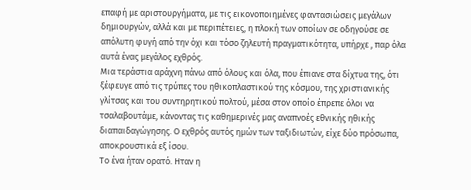επαφή με αριστουργήματα, με τις εικονοποιημένες φαντασιώσεις μεγάλων δημιουργών, αλλά και με περιπέτειες, η πλοκή των οποίων σε οδηγούσε σε απόλυτη φυγή από την όχι και τόσο ζηλευτή πραγματικότητα, υπήρχε , παρ όλα αυτά ένας μεγάλος εχθρός.
Μια τεράστια αράχνη πάνω από όλους και όλα, που έπιανε στα δίχτυα της, ότι ξέφευγε από τις τρύπες του ηθικοπλαστικού της κόσμου, της χριστιανικής γλίτσας και του συντηρητικού πολτού, μέσα στον οποίο έπρεπε όλοι να τσαλαβουτάμε, κάνοντας τις καθημερινές μας αναπνοές εθνικής ηθικής διαπαιδαγώγησης. Ο εχθρός αυτός ημών των ταξιδιωτών, είχε δύο πρόσωπα, αποκρουστικά εξ ίσου.
Το ένα ήταν ορατό. Ηταν η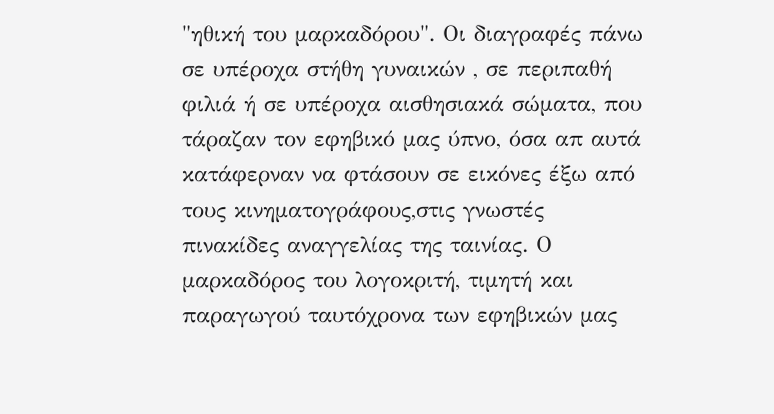"ηθική του μαρκαδόρου". Οι διαγραφές πάνω σε υπέροχα στήθη γυναικών , σε περιπαθή φιλιά ή σε υπέροχα αισθησιακά σώματα, που τάραζαν τον εφηβικό μας ύπνο, όσα απ αυτά κατάφερναν να φτάσουν σε εικόνες έξω από τους κινηματογράφους,στις γνωστές πινακίδες αναγγελίας της ταινίας. Ο μαρκαδόρος του λογοκριτή, τιμητή και παραγωγού ταυτόχρονα των εφηβικών μας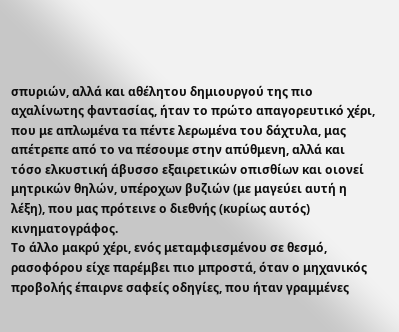σπυριών, αλλά και αθέλητου δημιουργού της πιο αχαλίνωτης φαντασίας, ήταν το πρώτο απαγορευτικό χέρι, που με απλωμένα τα πέντε λερωμένα του δάχτυλα, μας απέτρεπε από το να πέσουμε στην απύθμενη, αλλά και τόσο ελκυστική άβυσσο εξαιρετικών οπισθίων και οιονεί μητρικών θηλών, υπέροχων βυζιών (με μαγεύει αυτή η λέξη), που μας πρότεινε ο διεθνής (κυρίως αυτός) κινηματογράφος.
Το άλλο μακρύ χέρι, ενός μεταμφιεσμένου σε θεσμό, ρασοφόρου είχε παρέμβει πιο μπροστά, όταν ο μηχανικός προβολής έπαιρνε σαφείς οδηγίες, που ήταν γραμμένες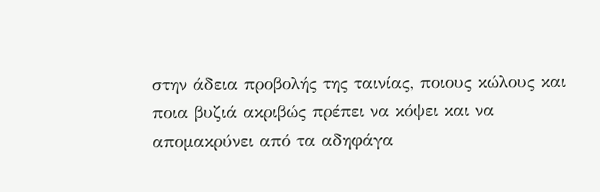στην άδεια προβολής της ταινίας, ποιους κώλους και ποια βυζιά ακριβώς πρέπει να κόψει και να απομακρύνει από τα αδηφάγα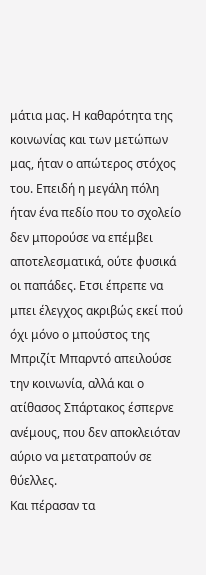μάτια μας. Η καθαρότητα της κοινωνίας και των μετώπων μας, ήταν ο απώτερος στόχος του. Επειδή η μεγάλη πόλη ήταν ένα πεδίο που το σχολείο δεν μπορούσε να επέμβει αποτελεσματικά, ούτε φυσικά οι παπάδες. Ετσι έπρεπε να μπει έλεγχος ακριβώς εκεί πού όχι μόνο ο μπούστος της Μπριζίτ Μπαρντό απειλούσε την κοινωνία, αλλά και ο ατίθασος Σπάρτακος έσπερνε ανέμους, που δεν αποκλειόταν αύριο να μετατραπούν σε θύελλες.
Και πέρασαν τα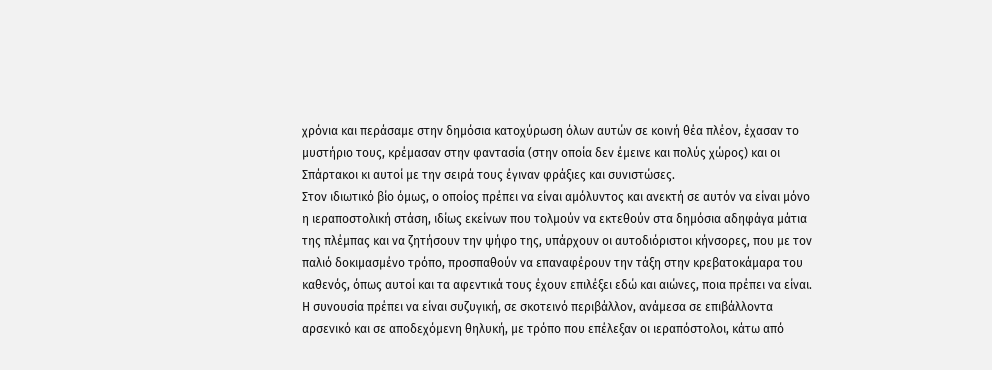χρόνια και περάσαμε στην δημόσια κατοχύρωση όλων αυτών σε κοινή θέα πλέον, έχασαν το μυστήριο τους, κρέμασαν στην φαντασία (στην οποία δεν έμεινε και πολύς χώρος) και οι Σπάρτακοι κι αυτοί με την σειρά τους έγιναν φράξιες και συνιστώσες.
Στον ιδιωτικό βίο όμως, ο οποίος πρέπει να είναι αμόλυντος και ανεκτή σε αυτόν να είναι μόνο η ιεραποστολική στάση, ιδίως εκείνων που τολμούν να εκτεθούν στα δημόσια αδηφάγα μάτια της πλέμπας και να ζητήσουν την ψήφο της, υπάρχουν οι αυτοδιόριστοι κήνσορες, που με τον παλιό δοκιμασμένο τρόπο, προσπαθούν να επαναφέρουν την τάξη στην κρεβατοκάμαρα του καθενός, όπως αυτοί και τα αφεντικά τους έχουν επιλέξει εδώ και αιώνες, ποια πρέπει να είναι. Η συνουσία πρέπει να είναι συζυγική, σε σκοτεινό περιβάλλον, ανάμεσα σε επιβάλλοντα αρσενικό και σε αποδεχόμενη θηλυκή, με τρόπο που επέλεξαν οι ιεραπόστολοι, κάτω από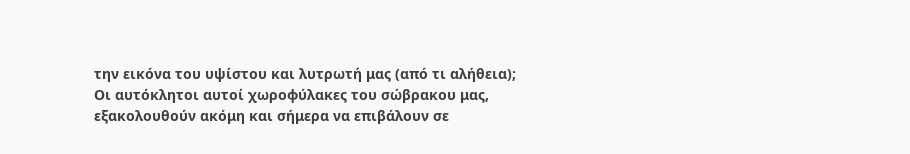την εικόνα του υψίστου και λυτρωτή μας (από τι αλήθεια);
Οι αυτόκλητοι αυτοί χωροφύλακες του σώβρακου μας, εξακολουθούν ακόμη και σήμερα να επιβάλουν σε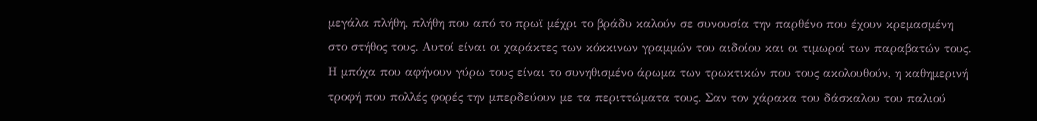μεγάλα πλήθη, πλήθη που από το πρωϊ μέχρι το βράδυ καλούν σε συνουσία την παρθένο που έχουν κρεμασμένη στο στήθος τους. Αυτοί είναι οι χαράκτες των κόκκινων γραμμών του αιδοίου και οι τιμωροί των παραβατών τους. Η μπόχα που αφήνουν γύρω τους είναι το συνηθισμένο άρωμα των τρωκτικών που τους ακολουθούν, η καθημερινή τροφή που πολλές φορές την μπερδεύουν με τα περιττώματα τους. Σαν τον χάρακα του δάσκαλου του παλιού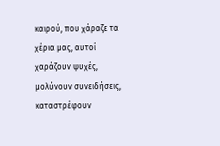καιρού, που χάραζε τα χέρια μας, αυτοί χαράζουν ψυχές, μολύνουν συνειδήσεις, καταστρέφουν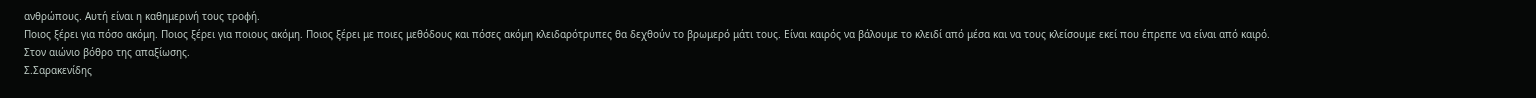ανθρώπους. Αυτή είναι η καθημερινή τους τροφή.
Ποιος ξέρει για πόσο ακόμη. Ποιος ξέρει για ποιους ακόμη. Ποιος ξέρει με ποιες μεθόδους και πόσες ακόμη κλειδαρότρυπες θα δεχθούν το βρωμερό μάτι τους. Είναι καιρός να βάλουμε το κλειδί από μέσα και να τους κλείσουμε εκεί που έπρεπε να είναι από καιρό.
Στον αιώνιο βόθρο της απαξίωσης.
Σ.Σαρακενίδης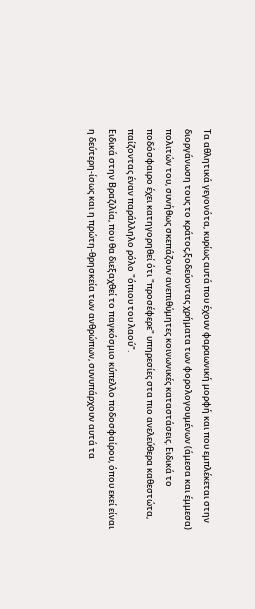Τα αθλητικά γεγονότα, κυρίως αυτά που έχουν φαραωνική μορφή και που εμπλέκεται στην διοργάνωση τους το κράτος,ξοδεύοντας χρήματα των φορολογουμένων (άμεσα και έμμεσα) πολιτών του, συνήθως σκεπάζουν ανεπιθύμητες κοινωνικές καταστάσεις. Ειδικά το ποδόσφαιρο έχει κατηγορηθεί ότι "προσέφερε" υπηρεσίες στα πιο ανελεύθερα καθεστώτα, παίζοντας έναν παράλληλο ρόλο "όπιου του λαού".
Ειδικά στην Βραζιλία, που θα διεξαχθεί το παγκόσμιο κύπελλο ποδοσφαίρου, όπου εκεί είναι η δεύτερη-ίσως και η πρώτη-θρησκεία των ανθρώπων, συνυπάρχουν αυτά τα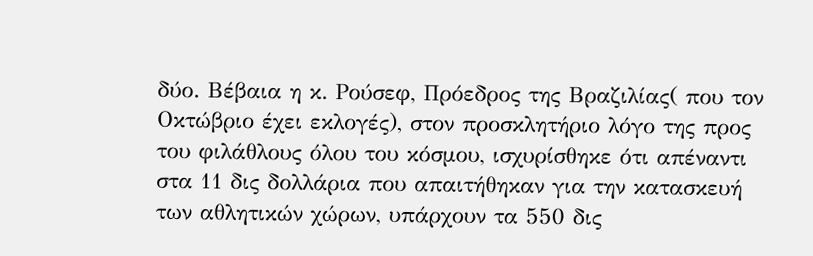δύο. Βέβαια η κ. Ρούσεφ, Πρόεδρος της Βραζιλίας( που τον Οκτώβριο έχει εκλογές), στον προσκλητήριο λόγο της προς του φιλάθλους όλου του κόσμου, ισχυρίσθηκε ότι απέναντι στα 11 δις δολλάρια που απαιτήθηκαν για την κατασκευή των αθλητικών χώρων, υπάρχουν τα 550 δις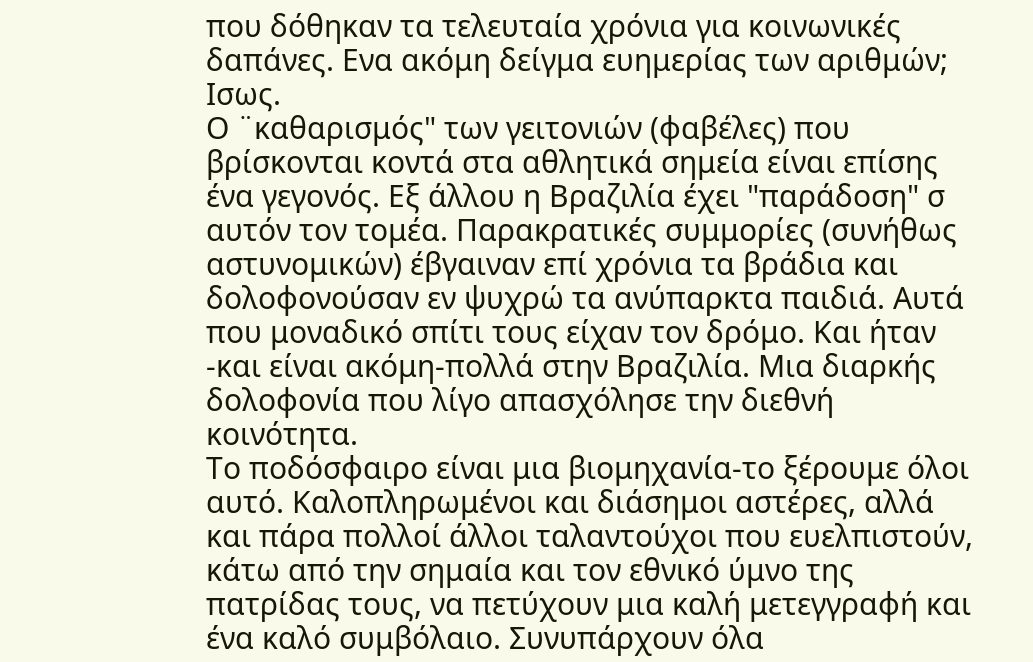που δόθηκαν τα τελευταία χρόνια για κοινωνικές δαπάνες. Ενα ακόμη δείγμα ευημερίας των αριθμών; Ισως.
Ο ¨καθαρισμός" των γειτονιών (φαβέλες) που βρίσκονται κοντά στα αθλητικά σημεία είναι επίσης ένα γεγονός. Εξ άλλου η Βραζιλία έχει "παράδοση" σ αυτόν τον τομέα. Παρακρατικές συμμορίες (συνήθως αστυνομικών) έβγαιναν επί χρόνια τα βράδια και δολοφονούσαν εν ψυχρώ τα ανύπαρκτα παιδιά. Αυτά που μοναδικό σπίτι τους είχαν τον δρόμο. Και ήταν -και είναι ακόμη-πολλά στην Βραζιλία. Μια διαρκής δολοφονία που λίγο απασχόλησε την διεθνή κοινότητα.
Το ποδόσφαιρο είναι μια βιομηχανία-το ξέρουμε όλοι αυτό. Καλοπληρωμένοι και διάσημοι αστέρες, αλλά και πάρα πολλοί άλλοι ταλαντούχοι που ευελπιστούν, κάτω από την σημαία και τον εθνικό ύμνο της πατρίδας τους, να πετύχουν μια καλή μετεγγραφή και ένα καλό συμβόλαιο. Συνυπάρχουν όλα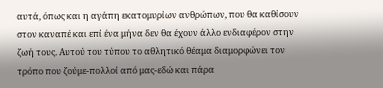αυτά, όπως και η αγάπη εκατομυρίων ανθρώπων, που θα καθίσουν στον καναπέ και επί ένα μήνα δεν θα έχουν άλλο ενδιαφέρον στην ζωή τους. Αυτού του τύπου το αθλητικό θέαμα διαμορφώνει τον τρόπο που ζούμε-πολλοί από μας-εδώ και πάρα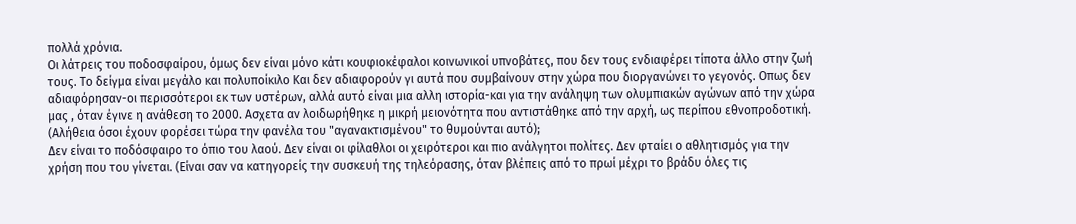πολλά χρόνια.
Οι λάτρεις του ποδοσφαίρου, όμως δεν είναι μόνο κάτι κουφιοκέφαλοι κοινωνικοί υπνοβάτες, που δεν τους ενδιαφέρει τίποτα άλλο στην ζωή τους. Το δείγμα είναι μεγάλο και πολυποίκιλο Και δεν αδιαφορούν γι αυτά που συμβαίνουν στην χώρα που διοργανώνει το γεγονός. Οπως δεν αδιαφόρησαν-οι περισσότεροι εκ των υστέρων, αλλά αυτό είναι μια αλλη ιστορία-και για την ανάληψη των ολυμπιακών αγώνων από την χώρα μας , όταν έγινε η ανάθεση το 2000. Ασχετα αν λοιδωρήθηκε η μικρή μειονότητα που αντιστάθηκε από την αρχή, ως περίπου εθνοπροδοτική. (Αλήθεια όσοι έχουν φορέσει τώρα την φανέλα του "αγανακτισμένου" το θυμούνται αυτό);
Δεν είναι το ποδόσφαιρο το όπιο του λαού. Δεν είναι οι φίλαθλοι οι χειρότεροι και πιο ανάλγητοι πολίτες. Δεν φταίει ο αθλητισμός για την χρήση που του γίνεται. (Είναι σαν να κατηγορείς την συσκευή της τηλεόρασης, όταν βλέπεις από το πρωί μέχρι το βράδυ όλες τις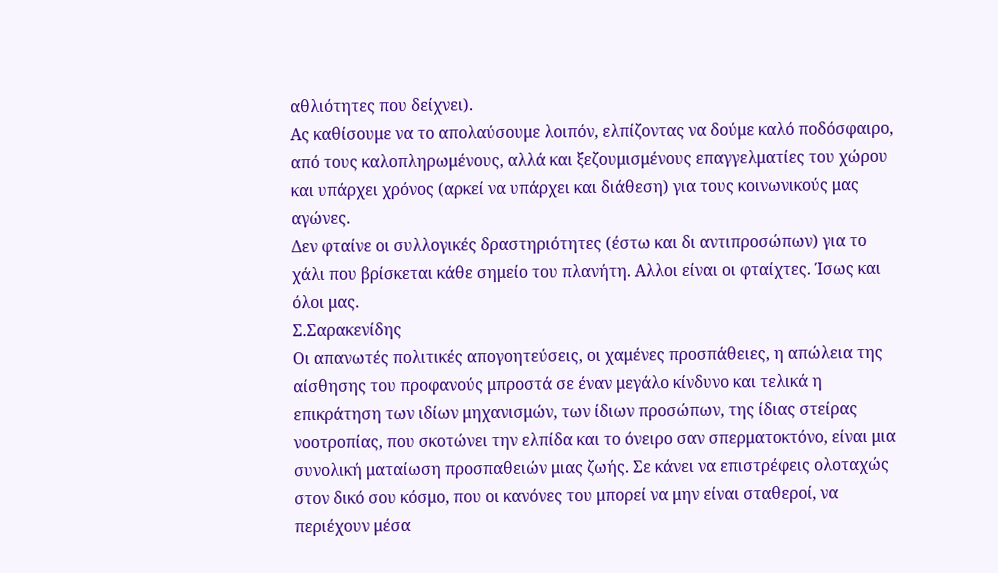αθλιότητες που δείχνει).
Ας καθίσουμε να το απολαύσουμε λοιπόν, ελπίζοντας να δούμε καλό ποδόσφαιρο, από τους καλοπληρωμένους, αλλά και ξεζουμισμένους επαγγελματίες του χώρου και υπάρχει χρόνος (αρκεί να υπάρχει και διάθεση) για τους κοινωνικούς μας αγώνες.
Δεν φταίνε οι συλλογικές δραστηριότητες (έστω και δι αντιπροσώπων) για το χάλι που βρίσκεται κάθε σημείο του πλανήτη. Αλλοι είναι οι φταίχτες. Ίσως και όλοι μας.
Σ.Σαρακενίδης
Οι απανωτές πολιτικές απογοητεύσεις, οι χαμένες προσπάθειες, η απώλεια της αίσθησης του προφανούς μπροστά σε έναν μεγάλο κίνδυνο και τελικά η επικράτηση των ιδίων μηχανισμών, των ίδιων προσώπων, της ίδιας στείρας νοοτροπίας, που σκοτώνει την ελπίδα και το όνειρο σαν σπερματοκτόνο, είναι μια συνολική ματαίωση προσπαθειών μιας ζωής. Σε κάνει να επιστρέφεις ολοταχώς στον δικό σου κόσμο, που οι κανόνες του μπορεί να μην είναι σταθεροί, να περιέχουν μέσα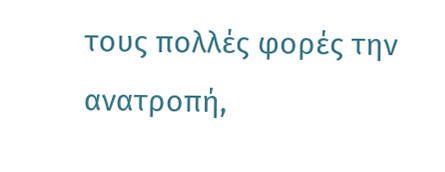τους πολλές φορές την ανατροπή,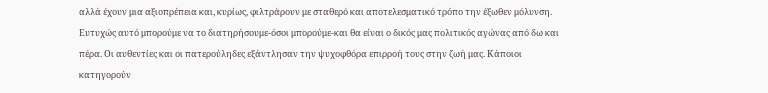αλλά έχουν μια αξιοπρέπεια και, κυρίως, φιλτράρουν με σταθερό και αποτελεσματικό τρόπο την έξωθεν μόλυνση.
Ευτυχώς αυτό μπορούμε να το διατηρήσουμε-όσοι μπορούμε-και θα είναι ο δικός μας πολιτικός αγώνας από δω και πέρα. Οι αυθεντίες και οι πατερούληδες εξάντλησαν την ψυχοφθόρα επιρροή τους στην ζωή μας. Κάποιοι κατηγορούν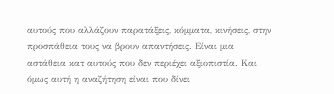αυτούς που αλλάζουν παρατάξεις, κόμματα, κινήσεις, στην προσπάθεια τους να βρουν απαντήσεις. Είναι μια αστάθεια κατ αυτούς που δεν περιέχει αξιοπιστία. Και όμως αυτή η αναζήτηση είναι που δίνει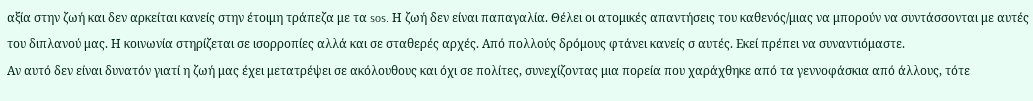αξία στην ζωή και δεν αρκείται κανείς στην έτοιμη τράπεζα με τα sos. Η ζωή δεν είναι παπαγαλία. Θέλει οι ατομικές απαντήσεις του καθενός/μιας να μπορούν να συντάσσονται με αυτές του διπλανού μας. Η κοινωνία στηρίζεται σε ισορροπίες αλλά και σε σταθερές αρχές. Από πολλούς δρόμους φτάνει κανείς σ αυτές. Εκεί πρέπει να συναντιόμαστε.
Αν αυτό δεν είναι δυνατόν γιατί η ζωή μας έχει μετατρέψει σε ακόλουθους και όχι σε πολίτες, συνεχίζοντας μια πορεία που χαράχθηκε από τα γεννοφάσκια από άλλους, τότε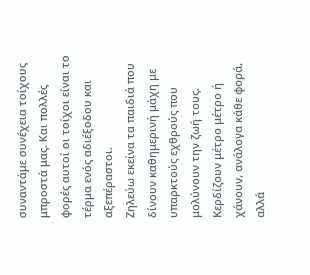συναντάμε συνέχεια τοίχους μπροστά μας. Και πολλές φορές αυτοί οι τοίχοι είναι το τέρμα ενός αδιέξοδου και αξεπέραστοι.
Ζηλεύω εκείνα τα παιδιά που δίνουν καθημερινή μάχη με υπαρκτούς εχθρούς που μολύνουν την ζωή τους. Κερδίζουν μέτρο μέτρο ή χάνουν, ανάλογα κάθε φορά, αλλά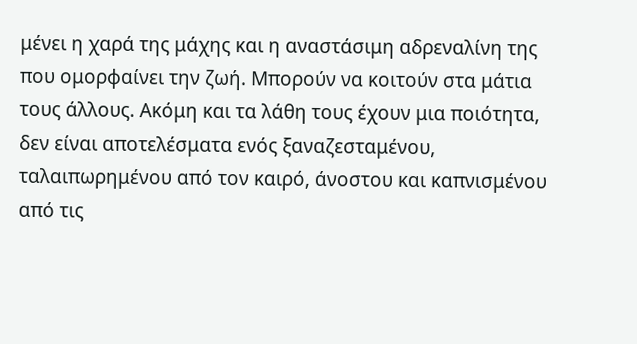μένει η χαρά της μάχης και η αναστάσιμη αδρεναλίνη της που ομορφαίνει την ζωή. Μπορούν να κοιτούν στα μάτια τους άλλους. Ακόμη και τα λάθη τους έχουν μια ποιότητα, δεν είναι αποτελέσματα ενός ξαναζεσταμένου, ταλαιπωρημένου από τον καιρό, άνοστου και καπνισμένου από τις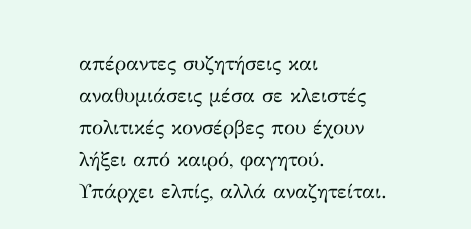απέραντες συζητήσεις και αναθυμιάσεις μέσα σε κλειστές πολιτικές κονσέρβες που έχουν λήξει από καιρό, φαγητού.
Υπάρχει ελπίς, αλλά αναζητείται.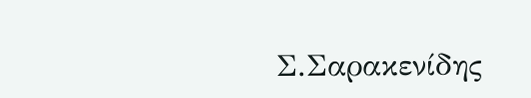Σ.Σαρακενίδης